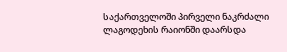საქართველოში პირველი ნაკრძალი ლაგოდეხის რაიონში დაარსდა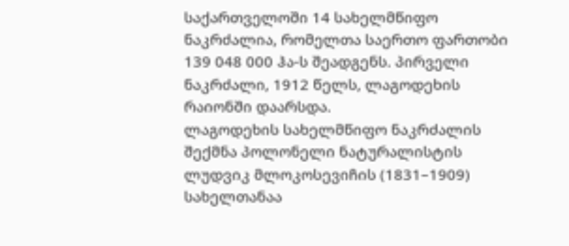საქართველოში 14 სახელმწიფო ნაკრძალია, რომელთა საერთო ფართობი 139 048 000 ჰა-ს შეადგენს. პირველი ნაკრძალი, 1912 წელს, ლაგოდეხის რაიონში დაარსდა.
ლაგოდეხის სახელმწიფო ნაკრძალის შექმნა პოლონელი ნატურალისტის ლუდვიკ მლოკოსევიჩის (1831–1909) სახელთანაა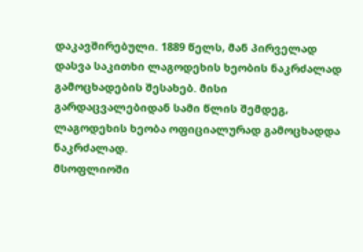დაკავშირებული. 1889 წელს, მან პირველად დასვა საკითხი ლაგოდეხის ხეობის ნაკრძალად გამოცხადების შესახებ. მისი გარდაცვალებიდან სამი წლის შემდეგ, ლაგოდეხის ხეობა ოფიციალურად გამოცხადდა ნაკრძალად.
მსოფლიოში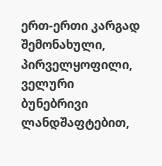ერთ-ერთი კარგად შემონახული, პირველყოფილი, ველური ბუნებრივი ლანდშაფტებით,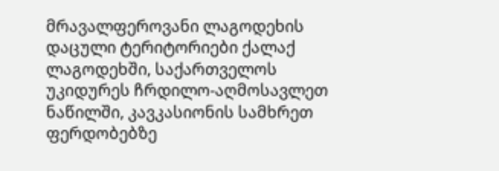მრავალფეროვანი ლაგოდეხის დაცული ტერიტორიები ქალაქ ლაგოდეხში, საქართველოს უკიდურეს ჩრდილო-აღმოსავლეთ ნაწილში, კავკასიონის სამხრეთ ფერდობებზე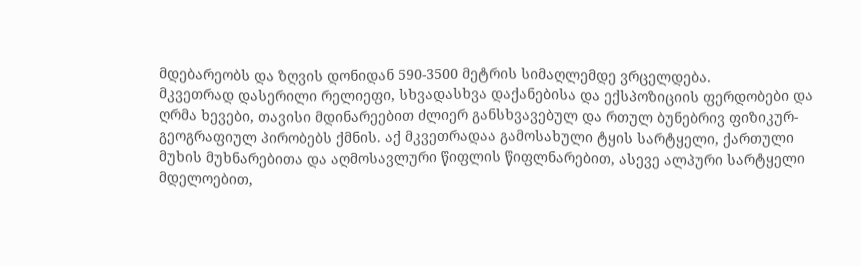მდებარეობს და ზღვის დონიდან 590-3500 მეტრის სიმაღლემდე ვრცელდება.
მკვეთრად დასერილი რელიეფი, სხვადასხვა დაქანებისა და ექსპოზიციის ფერდობები და ღრმა ხევები, თავისი მდინარეებით ძლიერ განსხვავებულ და რთულ ბუნებრივ ფიზიკურ-გეოგრაფიულ პირობებს ქმნის. აქ მკვეთრადაა გამოსახული ტყის სარტყელი, ქართული მუხის მუხნარებითა და აღმოსავლური წიფლის წიფლნარებით, ასევე ალპური სარტყელი მდელოებით,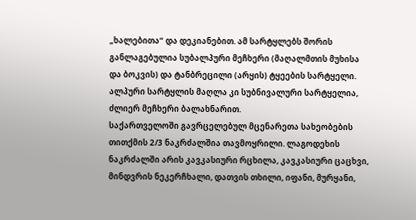„ხალებითა“ და დეკიანებით. ამ სარტყლებს შორის განლაგებულია სუბალპური მეჩხერი (მაღალმთის მუხისა და ბოკვის) და ტანბრეცილი (არყის) ტყეების სარტყელი. ალპური სარტყლის მაღლა კი სუბნივალური სარტყელია, ძლიერ მეჩხერი ბალახნარით.
საქართველოში გავრცელებულ მცენარეთა სახეობების თითქმის 2/3 ნაკრძალშია თავმოყრილი. ლაგოდეხის ნაკრძალში არის კავკასიური რცხილა, კავკასიური ცაცხვი, მინდვრის ნეკერჩხალი, დათვის თხილი, იფანი, მურყანი,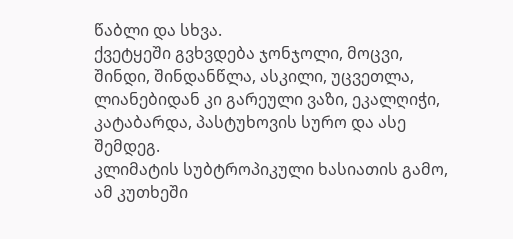წაბლი და სხვა.
ქვეტყეში გვხვდება ჯონჯოლი, მოცვი, შინდი, შინდანწლა, ასკილი, უცვეთლა, ლიანებიდან კი გარეული ვაზი, ეკალღიჭი, კატაბარდა, პასტუხოვის სურო და ასე შემდეგ.
კლიმატის სუბტროპიკული ხასიათის გამო, ამ კუთხეში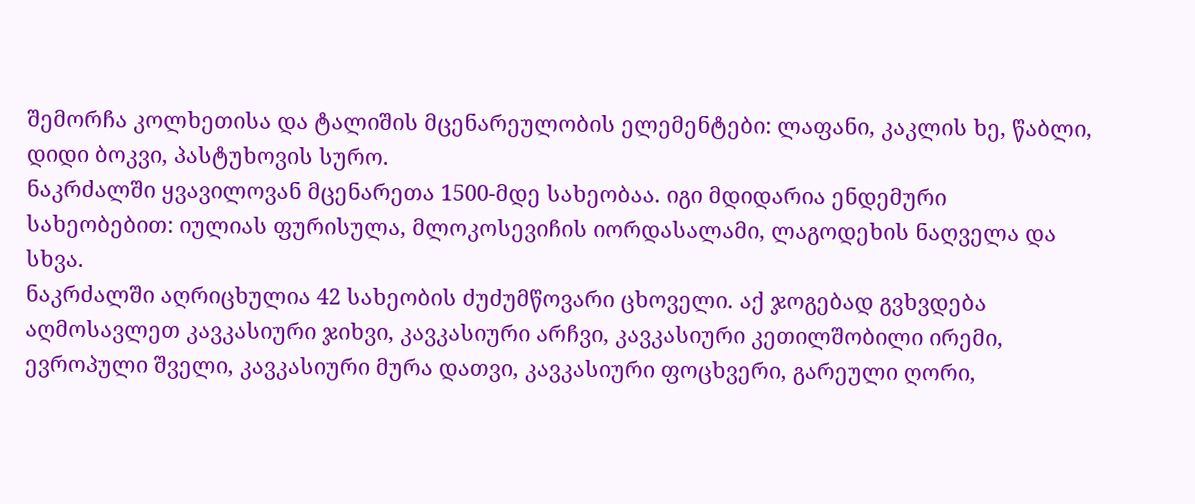შემორჩა კოლხეთისა და ტალიშის მცენარეულობის ელემენტები: ლაფანი, კაკლის ხე, წაბლი, დიდი ბოკვი, პასტუხოვის სურო.
ნაკრძალში ყვავილოვან მცენარეთა 1500-მდე სახეობაა. იგი მდიდარია ენდემური სახეობებით: იულიას ფურისულა, მლოკოსევიჩის იორდასალამი, ლაგოდეხის ნაღველა და სხვა.
ნაკრძალში აღრიცხულია 42 სახეობის ძუძუმწოვარი ცხოველი. აქ ჯოგებად გვხვდება აღმოსავლეთ კავკასიური ჯიხვი, კავკასიური არჩვი, კავკასიური კეთილშობილი ირემი, ევროპული შველი, კავკასიური მურა დათვი, კავკასიური ფოცხვერი, გარეული ღორი,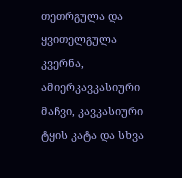თეთრგულა და ყვითელგულა კვერნა, ამიერკავკასიური მაჩვი, კავკასიური ტყის კატა და სხვა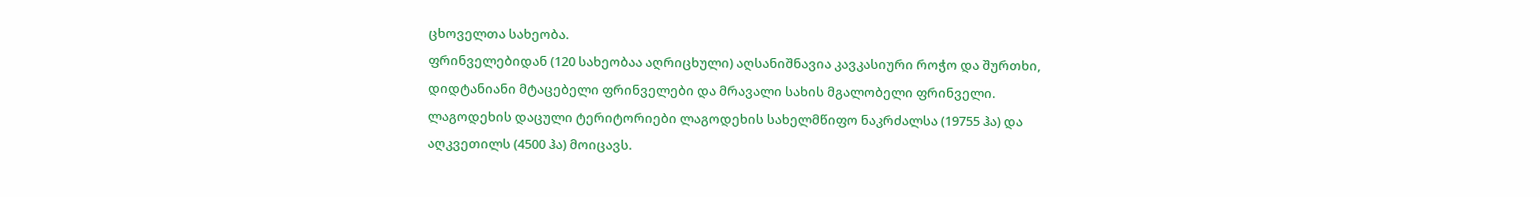ცხოველთა სახეობა.
ფრინველებიდან (120 სახეობაა აღრიცხული) აღსანიშნავია კავკასიური როჭო და შურთხი, დიდტანიანი მტაცებელი ფრინველები და მრავალი სახის მგალობელი ფრინველი.
ლაგოდეხის დაცული ტერიტორიები ლაგოდეხის სახელმწიფო ნაკრძალსა (19755 ჰა) და აღკვეთილს (4500 ჰა) მოიცავს.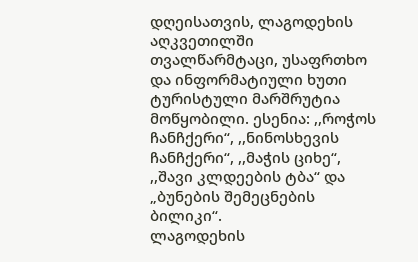დღეისათვის, ლაგოდეხის აღკვეთილში თვალწარმტაცი, უსაფრთხო და ინფორმატიული ხუთი ტურისტული მარშრუტია მოწყობილი. ესენია: ,,როჭოს ჩანჩქერი“, ,,ნინოსხევის ჩანჩქერი“, ,,მაჭის ციხე“, ,,შავი კლდეების ტბა“ და „ბუნების შემეცნების ბილიკი“.
ლაგოდეხის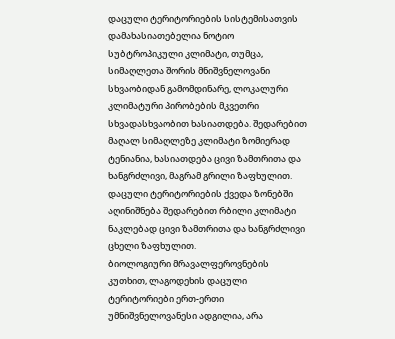დაცული ტერიტორიების სისტემისათვის დამახასიათებელია ნოტიო სუბტროპიკული კლიმატი, თუმცა, სიმაღლეთა შორის მნიშვნელოვანი სხვაობიდან გამომდინარე, ლოკალური კლიმატური პირობების მკვეთრი სხვადასხვაობით ხასიათდება. შედარებით მაღალ სიმაღლეზე კლიმატი ზომიერად ტენიანია, ხასიათდება ცივი ზამთრითა და ხანგრძლივი, მაგრამ გრილი ზაფხულით. დაცული ტერიტორიების ქვედა ზონებში აღინიშნება შედარებით რბილი კლიმატი ნაკლებად ცივი ზამთრითა და ხანგრძლივი ცხელი ზაფხულით.
ბიოლოგიური მრავალფეროვნების კუთხით, ლაგოდეხის დაცული ტერიტორიები ერთ-ერთი უმნიშვნელოვანესი ადგილია, არა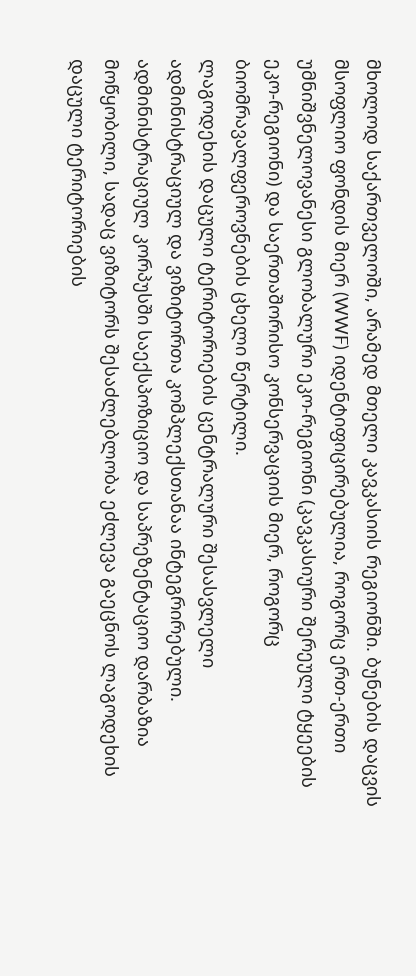მხოლოდ საქართველოში, არამედ მთელი კავკასიის რეგიონში. ბუნების დაცვის მსოფლიო ფონდის მიერ (WWF) იდენტიფიცირებულია, როგორც ერთ-ერთი უმნიშვნელოვანესი გლობალური ეკო-რეგიონი (კავკასიური შერეული ტყეების ეკო-რეგიონი) და საერთაშორისო კონსერვაციის მიერ, როგორც ბიომრავალფეროვნების ცხელი წერტილი.
ლაგოდეხის დაცული ტერიტორიების ცენტრალური შესასვლელი ადმინისტრაციულ და ვიზიტორთა კომპლექსთანაა ინტეგრირებული. ადმინისტრაციულ კორპუსში საექსპოზიციო და საპრეზენტაციო დარბაზია მოწყობილი, სადაც ვიზიტორს შესაძლებლობა ეძლევა გაეცნოს ლაგოდეხის დაცული ტერიტორიების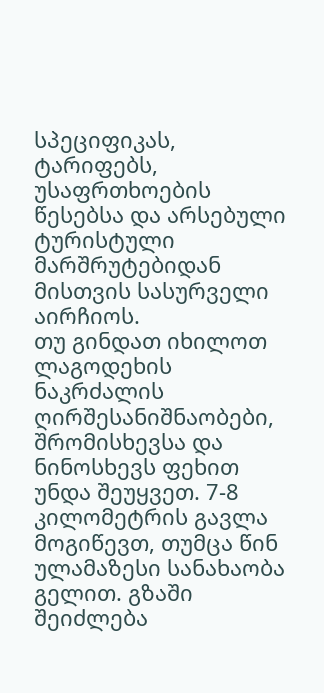სპეციფიკას, ტარიფებს, უსაფრთხოების წესებსა და არსებული ტურისტული მარშრუტებიდან მისთვის სასურველი აირჩიოს.
თუ გინდათ იხილოთ ლაგოდეხის ნაკრძალის ღირშესანიშნაობები, შრომისხევსა და ნინოსხევს ფეხით უნდა შეუყვეთ. 7-8 კილომეტრის გავლა მოგიწევთ, თუმცა წინ ულამაზესი სანახაობა გელით. გზაში შეიძლება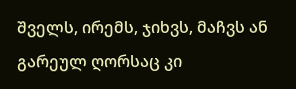შველს, ირემს, ჯიხვს, მაჩვს ან გარეულ ღორსაც კი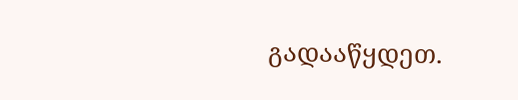გადააწყდეთ.